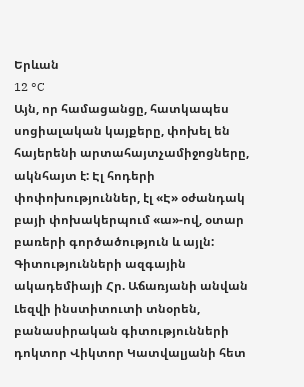Երևան
12 °C
Այն, որ համացանցը, հատկապես սոցիալական կայքերը, փոխել են հայերենի արտահայտչամիջոցները, ակնհայտ է: Էլ հոդերի փոփոխություններ, էլ «Է» օժանդակ բայի փոխակերպում «ա»-ով, օտար բառերի գործածություն և այլն: Գիտությունների ազգային ակադեմիայի Հր. Աճառյանի անվան Լեզվի ինստիտուտի տնօրեն, բանասիրական գիտությունների դոկտոր Վիկտոր Կատվալյանի հետ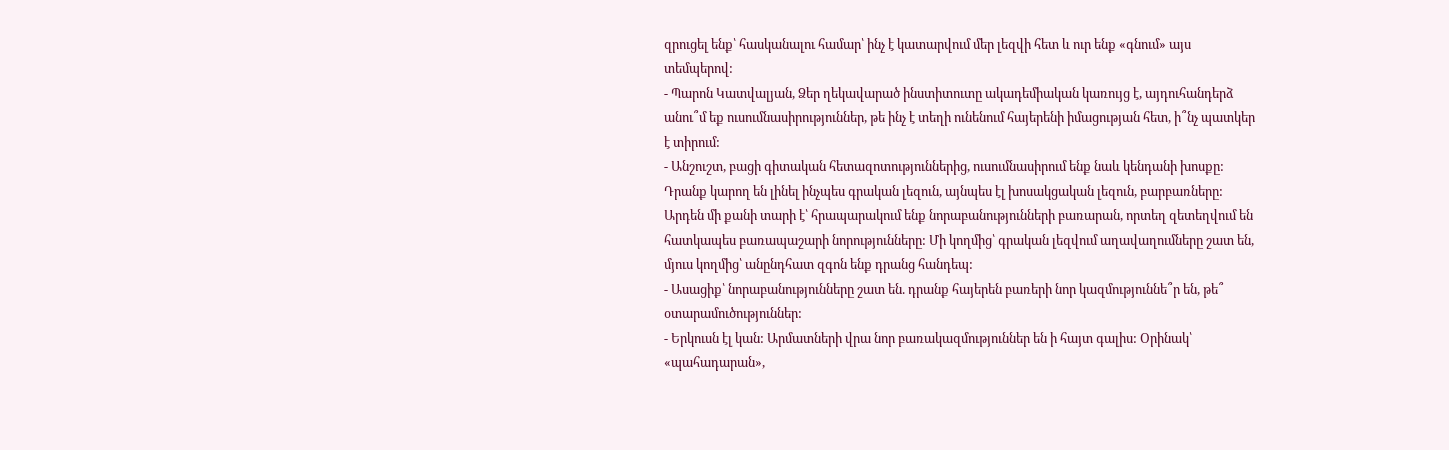զրուցել ենք՝ հասկանալու համար՝ ինչ է կատարվում մեր լեզվի հետ և ուր ենք «գնում» այս տեմպերով:
- Պարոն Կատվալյան, Ձեր ղեկավարած ինստիտուտը ակադեմիական կառույց է, այդուհանդերձ անու՞մ եք ուսումնասիրություններ, թե ինչ է տեղի ունենում հայերենի իմացության հետ, ի՞նչ պատկեր է տիրում:
- Անշուշտ, բացի գիտական հետազոտություններից, ուսումնասիրում ենք նաև կենդանի խոսքը: Դրանք կարող են լինել ինչպես գրական լեզուն, այնպես էլ խոսակցական լեզուն, բարբառները: Արդեն մի քանի տարի է՝ հրապարակում ենք նորաբանությունների բառարան, որտեղ զետեղվում են հատկապես բառապաշարի նորությունները: Մի կողմից՝ գրական լեզվում աղավաղումները շատ են, մյուս կողմից՝ անընդհատ զգոն ենք դրանց հանդեպ:
- Ասացիք՝ նորաբանությունները շատ են. դրանք հայերեն բառերի նոր կազմություննե՞ր են, թե՞ օտարամուծություններ:
- Երկուսն էլ կան: Արմատների վրա նոր բառակազմություններ են ի հայտ գալիս: Օրինակ՝ «պահադարան»,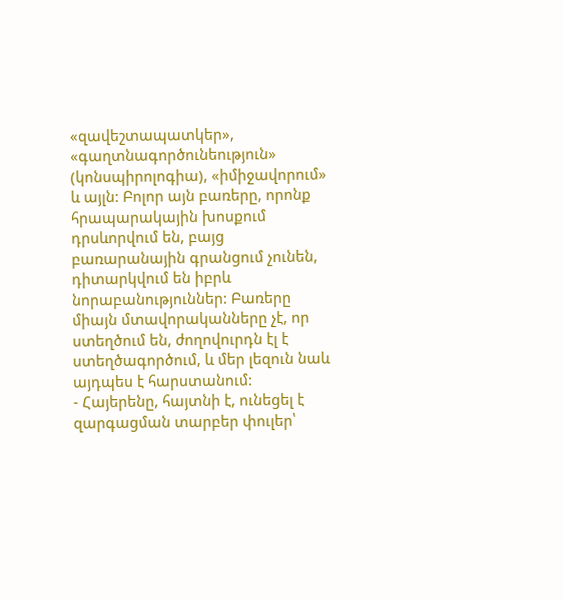«զավեշտապատկեր», «գաղտնագործունեություն» (կոնսպիրոլոգիա), «իմիջավորում» և այլն: Բոլոր այն բառերը, որոնք հրապարակային խոսքում դրսևորվում են, բայց բառարանային գրանցում չունեն, դիտարկվում են իբրև նորաբանություններ: Բառերը միայն մտավորականները չէ, որ ստեղծում են, ժողովուրդն էլ է ստեղծագործում, և մեր լեզուն նաև այդպես է հարստանում:
- Հայերենը, հայտնի է, ունեցել է զարգացման տարբեր փուլեր՝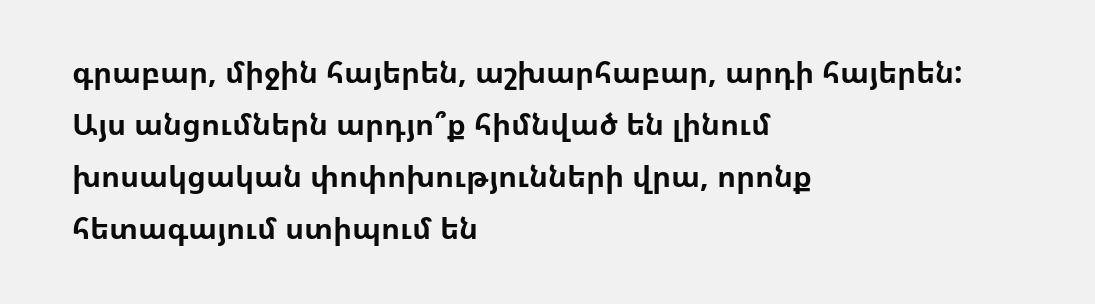գրաբար, միջին հայերեն, աշխարհաբար, արդի հայերեն: Այս անցումներն արդյո՞ք հիմնված են լինում խոսակցական փոփոխությունների վրա, որոնք հետագայում ստիպում են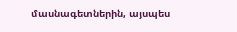մասնագետներին, այսպես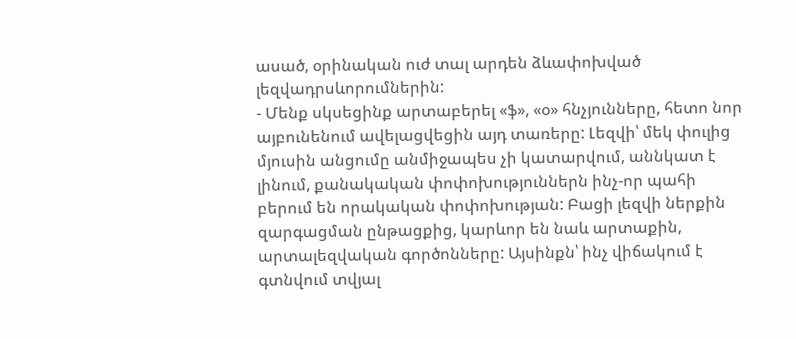ասած, օրինական ուժ տալ արդեն ձևափոխված լեզվադրսևորումներին:
- Մենք սկսեցինք արտաբերել «ֆ», «օ» հնչյունները, հետո նոր այբունենում ավելացվեցին այդ տառերը: Լեզվի՝ մեկ փուլից մյուսին անցումը անմիջապես չի կատարվում, աննկատ է լինում, քանակական փոփոխություններն ինչ-որ պահի բերում են որակական փոփոխության: Բացի լեզվի ներքին զարգացման ընթացքից, կարևոր են նաև արտաքին, արտալեզվական գործոնները: Այսինքն՝ ինչ վիճակում է գտնվում տվյալ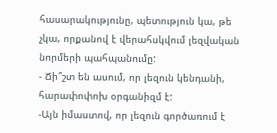հասարակությունը, պետություն կա, թե չկա, որքանով է վերահսկվում լեզվական նորմերի պահպանումը:
- Ճի՞շտ են ասում, որ լեզուն կենդանի, հարափոփոխ օրգանիզմ է:
-Այն իմաստով, որ լեզուն գործառում է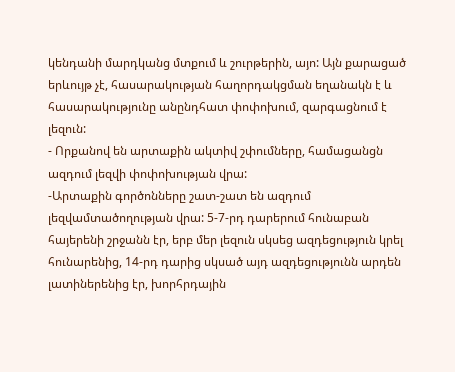կենդանի մարդկանց մտքում և շուրթերին, այո: Այն քարացած երևույթ չէ, հասարակության հաղորդակցման եղանակն է և հասարակությունը անընդհատ փոփոխում, զարգացնում է լեզուն:
- Որքանով են արտաքին ակտիվ շփումները, համացանցն ազդում լեզվի փոփոխության վրա:
-Արտաքին գործոնները շատ-շատ են ազդում լեզվամտածողության վրա: 5-7-րդ դարերում հունաբան հայերենի շրջանն էր, երբ մեր լեզուն սկսեց ազդեցություն կրել հունարենից, 14-րդ դարից սկսած այդ ազդեցությունն արդեն լատիներենից էր, խորհրդային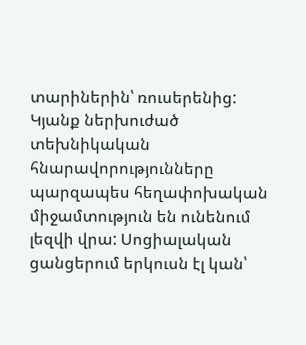տարիներին՝ ռուսերենից: Կյանք ներխուժած տեխնիկական հնարավորությունները պարզապես հեղափոխական միջամտություն են ունենում լեզվի վրա: Սոցիալական ցանցերում երկուսն էլ կան՝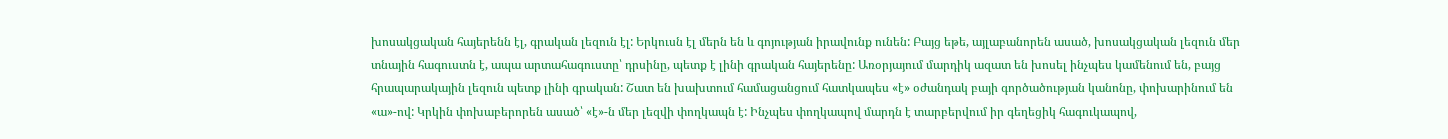խոսակցական հայերենն էլ, գրական լեզուն էլ: Երկուսն էլ մերն են և գոյության իրավունք ունեն: Բայց եթե, այլաբանորեն ասած, խոսակցական լեզուն մեր տնային հագուստն է, ապա արտահագուստը՝ դրսինը, պետք է լինի գրական հայերենը: Առօրյայում մարդիկ ազատ են խոսել ինչպես կամենում են, բայց հրապարակային լեզուն պետք լինի գրական: Շատ են խախտում համացանցում հատկապես «է» օժանդակ բայի գործածության կանոնը, փոխարինում են «ա»-ով: Կրկին փոխաբերորեն ասած՝ «է»-ն մեր լեզվի փողկապն է: Ինչպես փողկապով մարդն է տարբերվում իր գեղեցիկ հագուկապով,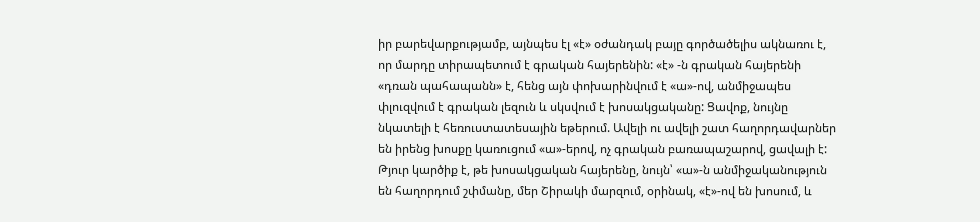իր բարեվարքությամբ, այնպես էլ «է» օժանդակ բայը գործածելիս ակնառու է, որ մարդը տիրապետում է գրական հայերենին: «է» -ն գրական հայերենի «դռան պահապանն» է, հենց այն փոխարինվում է «ա»-ով, անմիջապես փլուզվում է գրական լեզուն և սկսվում է խոսակցականը: Ցավոք, նույնը նկատելի է հեռուստատեսային եթերում. Ավելի ու ավելի շատ հաղորդավարներ են իրենց խոսքը կառուցում «ա»-երով, ոչ գրական բառապաշարով, ցավալի է: Թյուր կարծիք է, թե խոսակցական հայերենը, նույն՝ «ա»-ն անմիջականություն են հաղորդում շփմանը, մեր Շիրակի մարզում, օրինակ, «է»-ով են խոսում, և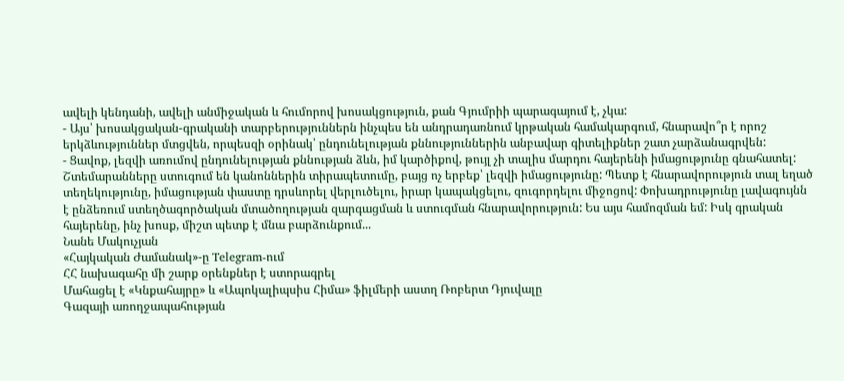ավելի կենդանի, ավելի անմիջական և հումորով խոսակցություն, քան Գյումրիի պարագայում է, չկա:
- Այս՝ խոսակցական-գրականի տարբերություններն ինչպես են անդրադառնում կրթական համակարգում, հնարավո՞ր է որոշ երկձևություններ մտցվեն, որպեսզի օրինակ՝ ընդունելության քննություններին անբավար գիտելիքներ շատ չարձանագրվեն:
- Ցավոք, լեզվի առումով ընդունելության քննության ձևն, իմ կարծիքով, թույլ չի տալիս մարդու հայերենի իմացությունը գնահատել: Շտեմարանները ստուգում են կանոններին տիրապետումը, բայց ոչ երբեք՝ լեզվի իմացությունը: Պետք է հնարավորություն տալ եղած տեղեկությունը, իմացության փաստը դրսևորել վերլուծելու, իրար կապակցելու, զուգորդելու միջոցով: Փոխադրությունը լավագույնն է ընձեռում ստեղծագործական մտածողության զարգացման և ստուգման հնարավորություն: Ես այս համոզման եմ: Իսկ գրական հայերենը, ինչ խոսք, միշտ պետք է մնա բարձունքում...
Նանե Մակուչյան
«Հայկական Ժամանակ»-ը Telegram-ում
ՀՀ նախագահը մի շարք օրենքներ է ստորագրել
Մահացել է «Կնքահայրը» և «Ապոկալիպսիս Հիմա» ֆիլմերի աստղ Ռոբերտ Դյուվալը
Գազայի առողջապահության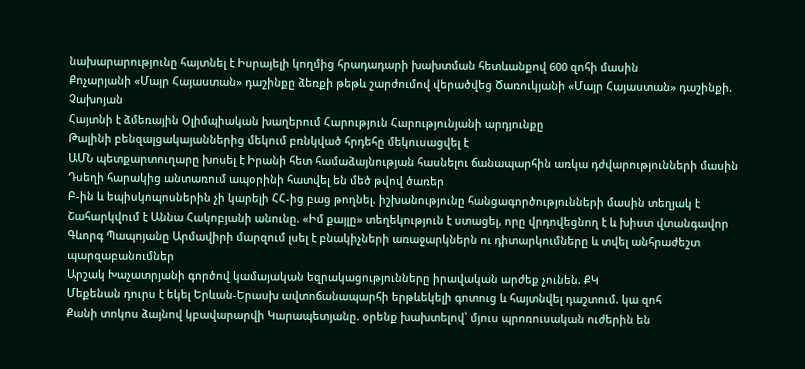նախարարությունը հայտնել է Իսրայելի կողմից հրադադարի խախտման հետևանքով 600 զոհի մասին
Քոչարյանի «Մայր Հայաստան» դաշինքը ձեռքի թեթև շարժումով վերածվեց Ծառուկյանի «Մայր Հայաստան» դաշինքի. Չախոյան
Հայտնի է ձմեռային Օլիմպիական խաղերում Հարություն Հարությունյանի արդյունքը
Թալինի բենզալցակայաններից մեկում բռնկված հրդեհը մեկուսացվել է
ԱՄՆ պետքարտուղարը խոսել է Իրանի հետ համաձայնության հասնելու ճանապարհին առկա դժվարությունների մասին
Դսեղի հարակից անտառում ապօրինի հատվել են մեծ թվով ծառեր
Բ-ին և եպիսկոպոսներին չի կարելի ՀՀ-ից բաց թողնել. իշխանությունը հանցագործությունների մասին տեղյակ է
Շահարկվում է Աննա Հակոբյանի անունը. «Իմ քայլը» տեղեկություն է ստացել, որը վրդովեցնող է և խիստ վտանգավոր
Գևորգ Պապոյանը Արմավիրի մարզում լսել է բնակիչների առաջարկներն ու դիտարկումները և տվել անհրաժեշտ պարզաբանումներ
Արշակ Խաչատրյանի գործով կամայական եզրակացությունները իրավական արժեք չունեն. ՔԿ
Մեքենան դուրս է եկել Երևան-Երասխ ավտոճանապարհի երթևեկելի գոտուց և հայտնվել դաշտում. կա զոհ
Քանի տոկոս ձայնով կբավարարվի Կարապետյանը. օրենք խախտելով՝ մյուս պրոռուսական ուժերին են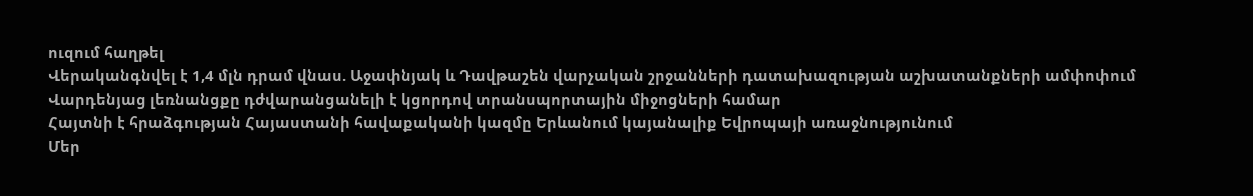ուզում հաղթել
Վերականգնվել է 1,4 մլն դրամ վնաս. Աջափնյակ և Դավթաշեն վարչական շրջանների դատախազության աշխատանքների ամփոփում
Վարդենյաց լեռնանցքը դժվարանցանելի է կցորդով տրանսպորտային միջոցների համար
Հայտնի է հրաձգության Հայաստանի հավաքականի կազմը Երևանում կայանալիք Եվրոպայի առաջնությունում
Մեր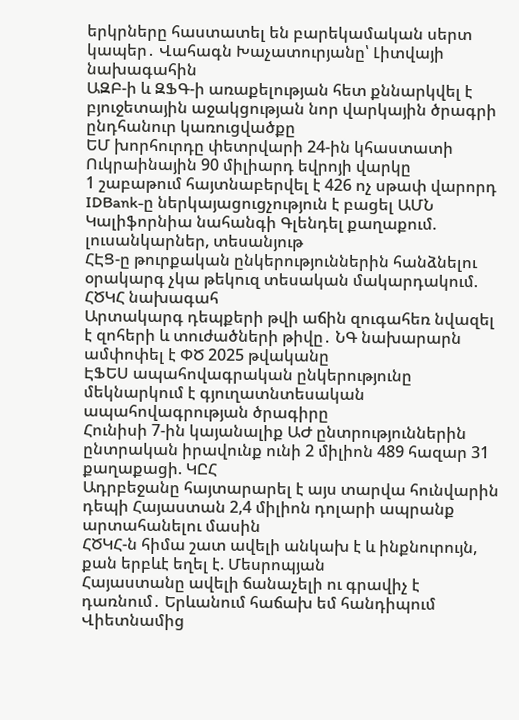երկրները հաստատել են բարեկամական սերտ կապեր․ Վահագն Խաչատուրյանը՝ Լիտվայի նախագահին
ԱԶԲ-ի և ԶՖԳ-ի առաքելության հետ քննարկվել է բյուջետային աջակցության նոր վարկային ծրագրի ընդհանուր կառուցվածքը
ԵՄ խորհուրդը փետրվարի 24-ին կհաստատի Ուկրաինային 90 միլիարդ եվրոյի վարկը
1 շաբաթում հայտնաբերվել է 426 ոչ սթափ վարորդ
IDBank-ը ներկայացուցչություն է բացել ԱՄՆ Կալիֆորնիա նահանգի Գլենդել քաղաքում. լուսանկարներ, տեսանյութ
ՀԷՑ-ը թուրքական ընկերություններին հանձնելու օրակարգ չկա թեկուզ տեսական մակարդակում. ՀԾԿՀ նախագահ
Արտակարգ դեպքերի թվի աճին զուգահեռ նվազել է զոհերի և տուժածների թիվը․ ՆԳ նախարարն ամփոփել է ՓԾ 2025 թվականը
ԷՖԵՍ ապահովագրական ընկերությունը մեկնարկում է գյուղատնտեսական ապահովագրության ծրագիրը
Հունիսի 7-ին կայանալիք ԱԺ ընտրություններին ընտրական իրավունք ունի 2 միլիոն 489 հազար 31 քաղաքացի. ԿԸՀ
Ադրբեջանը հայտարարել է այս տարվա հունվարին դեպի Հայաստան 2,4 միլիոն դոլարի ապրանք արտահանելու մասին
ՀԾԿՀ-ն հիմա շատ ավելի անկախ է և ինքնուրույն, քան երբևէ եղել է. Մեսրոպյան
Հայաստանը ավելի ճանաչելի ու գրավիչ է դառնում․ Երևանում հաճախ եմ հանդիպում Վիետնամից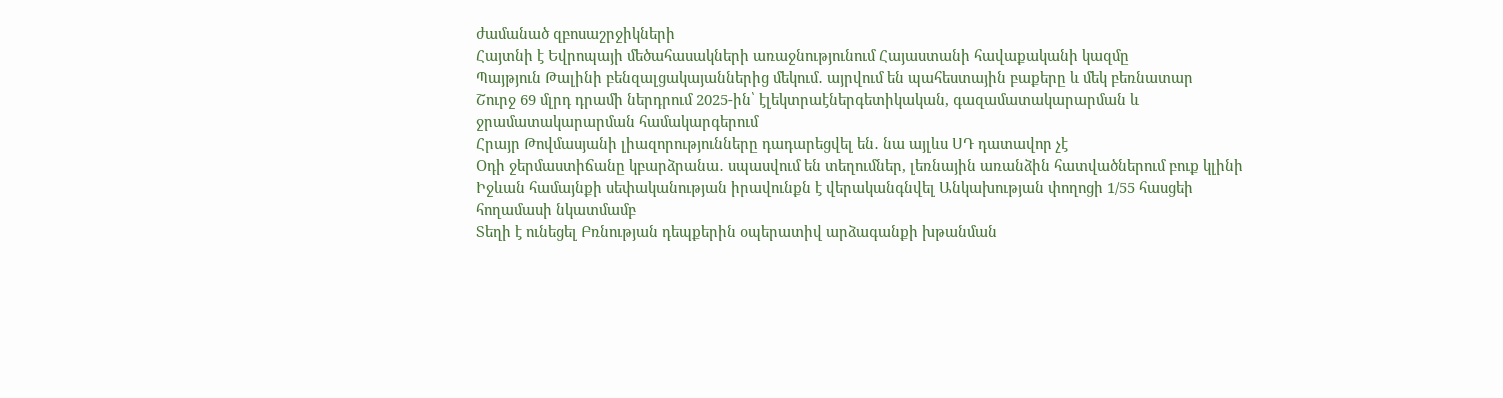ժամանած զբոսաշրջիկների
Հայտնի է Եվրոպայի մեծահասակների առաջնությունում Հայաստանի հավաքականի կազմը
Պայթյուն Թալինի բենզալցակայաններից մեկում․ այրվում են պահեստային բաքերը և մեկ բեռնատար
Շուրջ 69 մլրդ դրամի ներդրում 2025-ին՝ էլեկտրաէներգետիկական, գազամատակարարման և ջրամատակարարման համակարգերում
Հրայր Թովմասյանի լիազորությունները դադարեցվել են․ նա այլևս ՍԴ դատավոր չէ
Օդի ջերմաստիճանը կբարձրանա․ սպասվում են տեղումներ, լեռնային առանձին հատվածներում բուք կլինի
Իջևան համայնքի սեփականության իրավունքն է վերականգնվել Անկախության փողոցի 1/55 հասցեի հողամասի նկատմամբ
Տեղի է ունեցել Բռնության դեպքերին օպերատիվ արձագանքի խթանման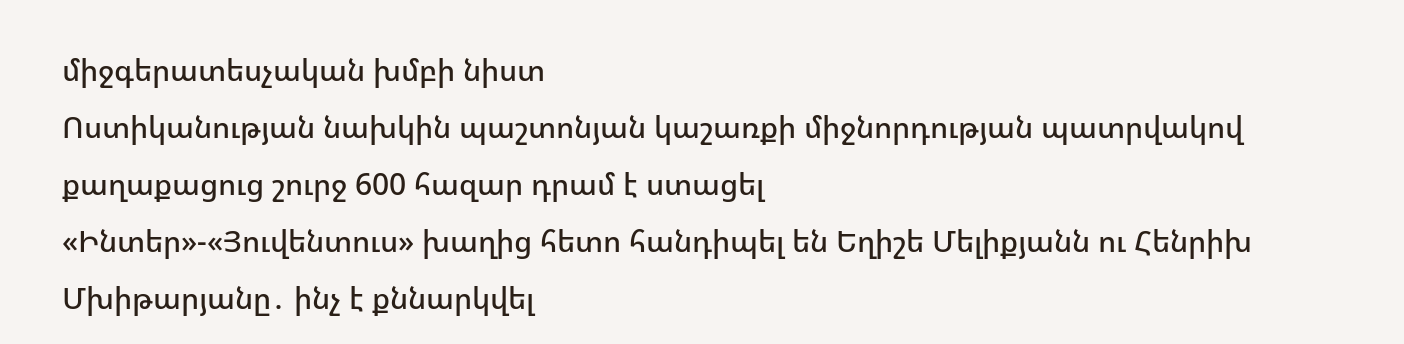միջգերատեսչական խմբի նիստ
Ոստիկանության նախկին պաշտոնյան կաշառքի միջնորդության պատրվակով քաղաքացուց շուրջ 600 հազար դրամ է ստացել
«Ինտեր»-«Յուվենտուս» խաղից հետո հանդիպել են Եղիշե Մելիքյանն ու Հենրիխ Մխիթարյանը․ ինչ է քննարկվել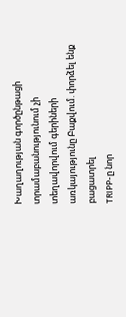Խաղաղության գործընթացի տրամաբանությունում չի տեղավորվում գերիների առկայությունը Բաքվում. փորձել ենք բացատրել
TRIPP-ը նոր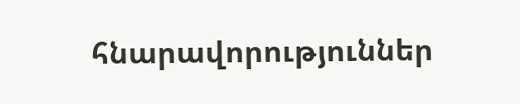հնարավորություններ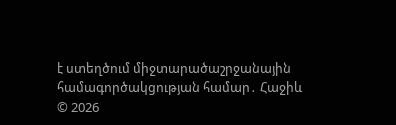է ստեղծում միջտարածաշրջանային համագործակցության համար․ Հաջիև
© 2026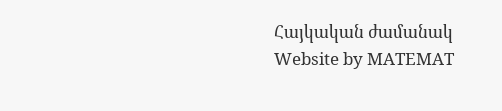Հայկական ժամանակ
Website by MATEMAT